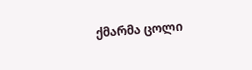ქმარმა ცოლი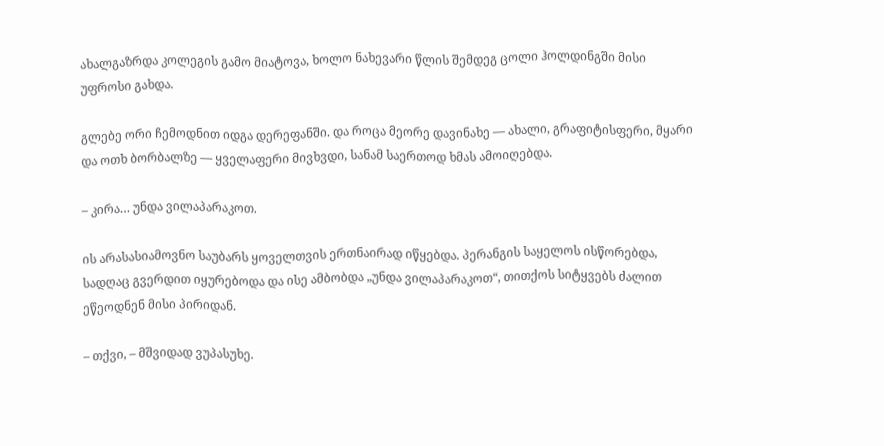ახალგაზრდა კოლეგის გამო მიატოვა, ხოლო ნახევარი წლის შემდეგ ცოლი ჰოლდინგში მისი უფროსი გახდა.

გლებე ორი ჩემოდნით იდგა დერეფანში. და როცა მეორე დავინახე — ახალი, გრაფიტისფერი, მყარი და ოთხ ბორბალზე — ყველაფერი მივხვდი, სანამ საერთოდ ხმას ამოიღებდა.

– კირა… უნდა ვილაპარაკოთ.

ის არასასიამოვნო საუბარს ყოველთვის ერთნაირად იწყებდა. პერანგის საყელოს ისწორებდა, სადღაც გვერდით იყურებოდა და ისე ამბობდა „უნდა ვილაპარაკოთ“, თითქოს სიტყვებს ძალით ეწეოდნენ მისი პირიდან.

– თქვი, – მშვიდად ვუპასუხე.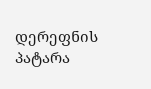დერეფნის პატარა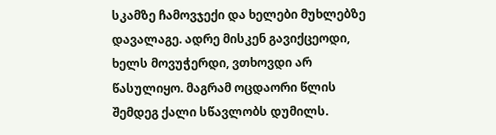სკამზე ჩამოვჯექი და ხელები მუხლებზე დავალაგე. ადრე მისკენ გავიქცეოდი, ხელს მოვუჭერდი, ვთხოვდი არ წასულიყო. მაგრამ ოცდაორი წლის შემდეგ ქალი სწავლობს დუმილს.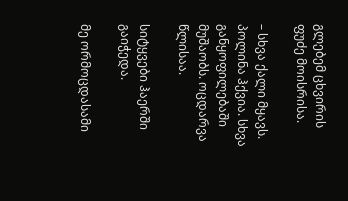გლებემ ცხვირის ფუძე მოისრისა.

– სხვა ქალი მყავს. პოლინა ჰქვია. სხვა განყოფილებაში მუშაობს. ოცდარვა წლისაა.

სიტყვები ჰაერში გაიჭედა.

მე ორმოცდასამი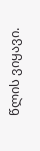წლის ვიყავი.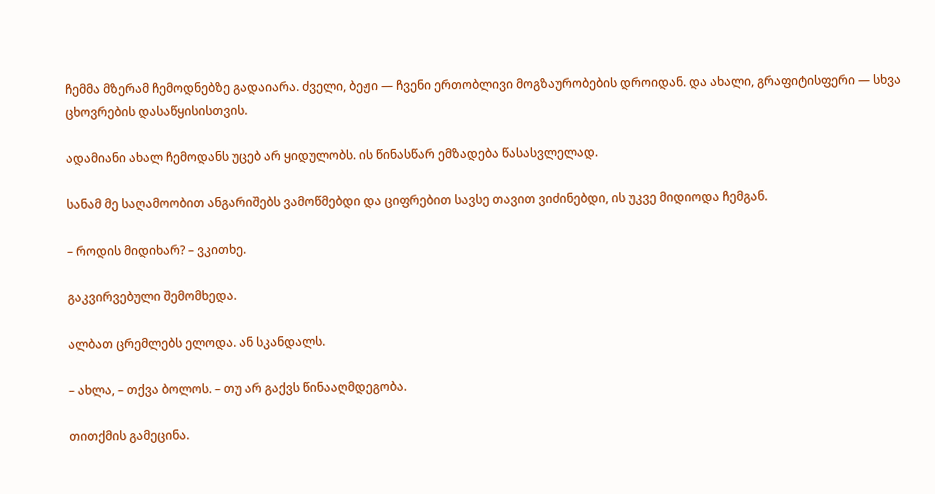ჩემმა მზერამ ჩემოდნებზე გადაიარა. ძველი, ბეჟი — ჩვენი ერთობლივი მოგზაურობების დროიდან. და ახალი, გრაფიტისფერი — სხვა ცხოვრების დასაწყისისთვის.

ადამიანი ახალ ჩემოდანს უცებ არ ყიდულობს. ის წინასწარ ემზადება წასასვლელად.

სანამ მე საღამოობით ანგარიშებს ვამოწმებდი და ციფრებით სავსე თავით ვიძინებდი, ის უკვე მიდიოდა ჩემგან.

– როდის მიდიხარ? – ვკითხე.

გაკვირვებული შემომხედა.

ალბათ ცრემლებს ელოდა. ან სკანდალს.

– ახლა, – თქვა ბოლოს. – თუ არ გაქვს წინააღმდეგობა.

თითქმის გამეცინა.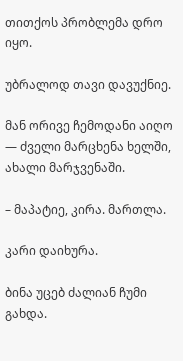თითქოს პრობლემა დრო იყო.

უბრალოდ თავი დავუქნიე.

მან ორივე ჩემოდანი აიღო — ძველი მარცხენა ხელში, ახალი მარჯვენაში.

– მაპატიე, კირა. მართლა.

კარი დაიხურა.

ბინა უცებ ძალიან ჩუმი გახდა.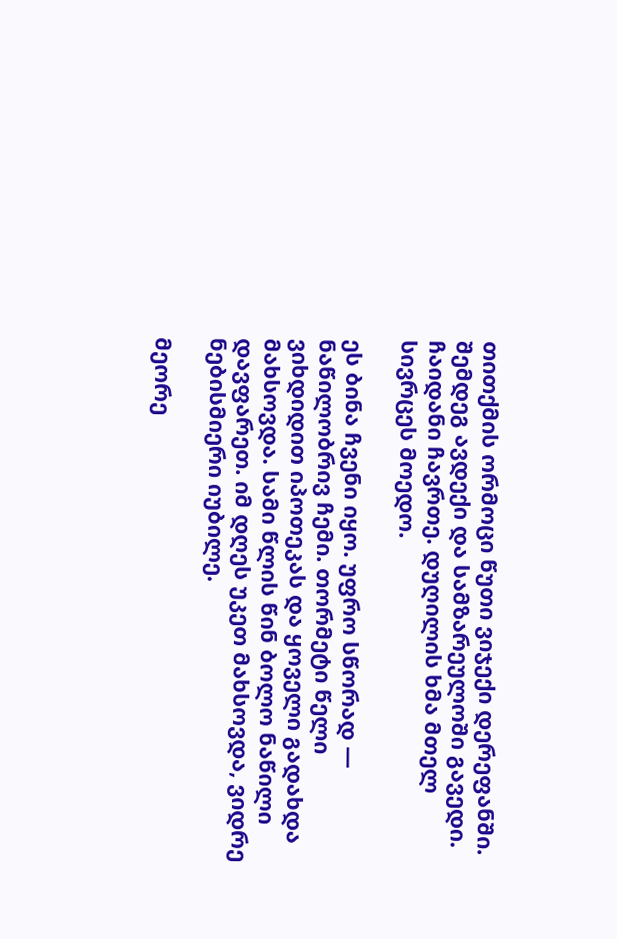თითქმის ორმოცი წუთი ვიჯექი დერეფანში. შემდეგ ავდექი და სამზარეულოში გავედი. ჩაიდანი ჩავრთე. დუღილის ხმა მთელ სივრცეს მოედო.

ეს ბინა ჩვენი იყო. უფრო სწორად — ნაწილობრივ ჩემი. თორმეტი წელი ვიხდიდით იპოთეკას და ყოველი გადახდა მახსოვდა. სამი წლის წინ ბოლო ნაწილი დავფარეთ. იმ დღეს უკეთ მახსოვდა, ვიდრე ნებისმიერი იუბილე.

მეორე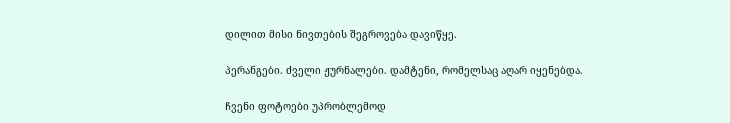დილით მისი ნივთების შეგროვება დავიწყე.

პერანგები. ძველი ჟურნალები. დამტენი, რომელსაც აღარ იყენებდა.

ჩვენი ფოტოები უპრობლემოდ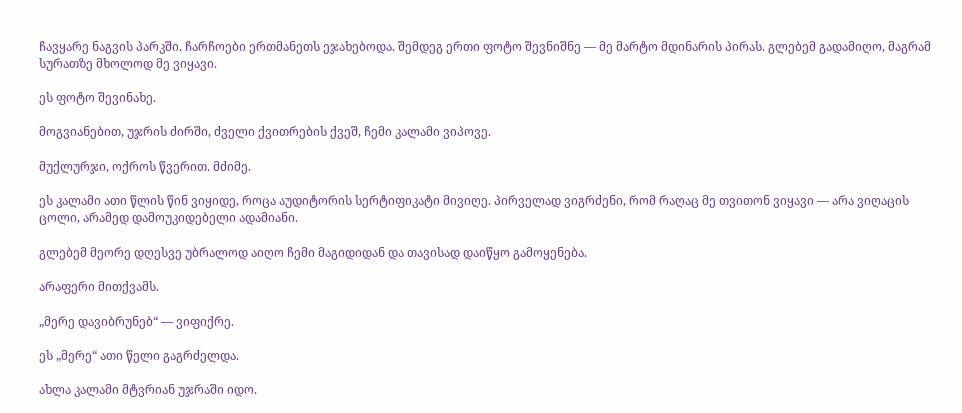ჩავყარე ნაგვის პარკში. ჩარჩოები ერთმანეთს ეჯახებოდა. შემდეგ ერთი ფოტო შევნიშნე — მე მარტო მდინარის პირას. გლებემ გადამიღო, მაგრამ სურათზე მხოლოდ მე ვიყავი.

ეს ფოტო შევინახე.

მოგვიანებით, უჯრის ძირში, ძველი ქვითრების ქვეშ, ჩემი კალამი ვიპოვე.

მუქლურჯი, ოქროს წვერით. მძიმე.

ეს კალამი ათი წლის წინ ვიყიდე, როცა აუდიტორის სერტიფიკატი მივიღე. პირველად ვიგრძენი, რომ რაღაც მე თვითონ ვიყავი — არა ვიღაცის ცოლი, არამედ დამოუკიდებელი ადამიანი.

გლებემ მეორე დღესვე უბრალოდ აიღო ჩემი მაგიდიდან და თავისად დაიწყო გამოყენება.

არაფერი მითქვამს.

„მერე დავიბრუნებ“ — ვიფიქრე.

ეს „მერე“ ათი წელი გაგრძელდა.

ახლა კალამი მტვრიან უჯრაში იდო.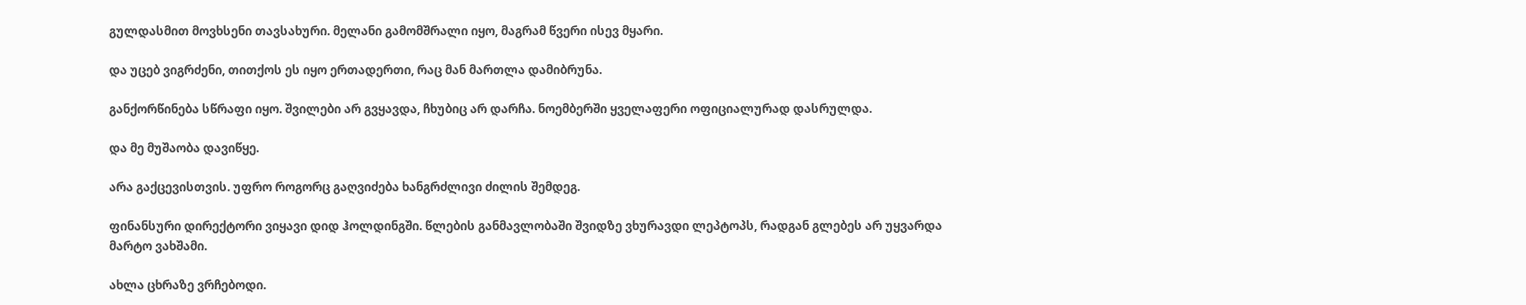გულდასმით მოვხსენი თავსახური. მელანი გამომშრალი იყო, მაგრამ წვერი ისევ მყარი.

და უცებ ვიგრძენი, თითქოს ეს იყო ერთადერთი, რაც მან მართლა დამიბრუნა.

განქორწინება სწრაფი იყო. შვილები არ გვყავდა, ჩხუბიც არ დარჩა. ნოემბერში ყველაფერი ოფიციალურად დასრულდა.

და მე მუშაობა დავიწყე.

არა გაქცევისთვის. უფრო როგორც გაღვიძება ხანგრძლივი ძილის შემდეგ.

ფინანსური დირექტორი ვიყავი დიდ ჰოლდინგში. წლების განმავლობაში შვიდზე ვხურავდი ლეპტოპს, რადგან გლებეს არ უყვარდა მარტო ვახშამი.

ახლა ცხრაზე ვრჩებოდი.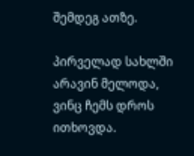შემდეგ ათზე.

პირველად სახლში არავინ მელოდა, ვინც ჩემს დროს ითხოვდა.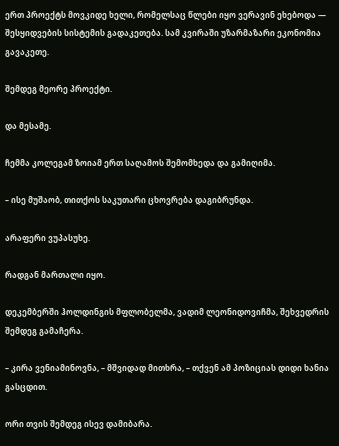ერთ პროექტს მოვკიდე ხელი, რომელსაც წლები იყო ვერავინ ეხებოდა — შესყიდვების სისტემის გადაკეთება. სამ კვირაში უზარმაზარი ეკონომია გავაკეთე.

შემდეგ მეორე პროექტი.

და მესამე.

ჩემმა კოლეგამ ზოიამ ერთ საღამოს შემომხედა და გამიღიმა.

– ისე მუშაობ, თითქოს საკუთარი ცხოვრება დაგიბრუნდა.

არაფერი ვუპასუხე.

რადგან მართალი იყო.

დეკემბერში ჰოლდინგის მფლობელმა, ვადიმ ლეონიდოვიჩმა, შეხვედრის შემდეგ გამაჩერა.

– კირა ვენიამინოვნა, – მშვიდად მითხრა, – თქვენ ამ პოზიციას დიდი ხანია გასცდით.

ორი თვის შემდეგ ისევ დამიბარა.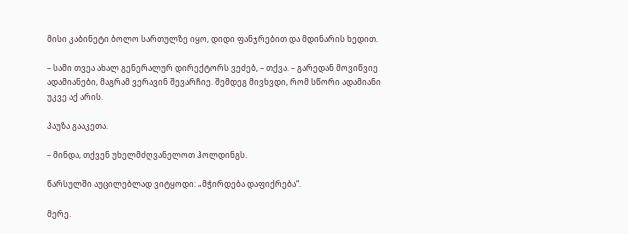მისი კაბინეტი ბოლო სართულზე იყო, დიდი ფანჯრებით და მდინარის ხედით.

– სამი თვეა ახალ გენერალურ დირექტორს ვეძებ, – თქვა. – გარედან მოვიწვიე ადამიანები, მაგრამ ვერავინ შევარჩიე. შემდეგ მივხვდი, რომ სწორი ადამიანი უკვე აქ არის.

პაუზა გააკეთა.

– მინდა, თქვენ უხელმძღვანელოთ ჰოლდინგს.

წარსულში აუცილებლად ვიტყოდი: „მჭირდება დაფიქრება“.

მერე.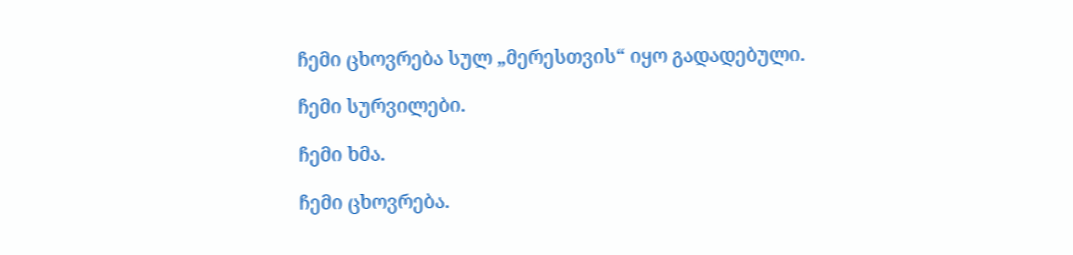ჩემი ცხოვრება სულ „მერესთვის“ იყო გადადებული.

ჩემი სურვილები.

ჩემი ხმა.

ჩემი ცხოვრება.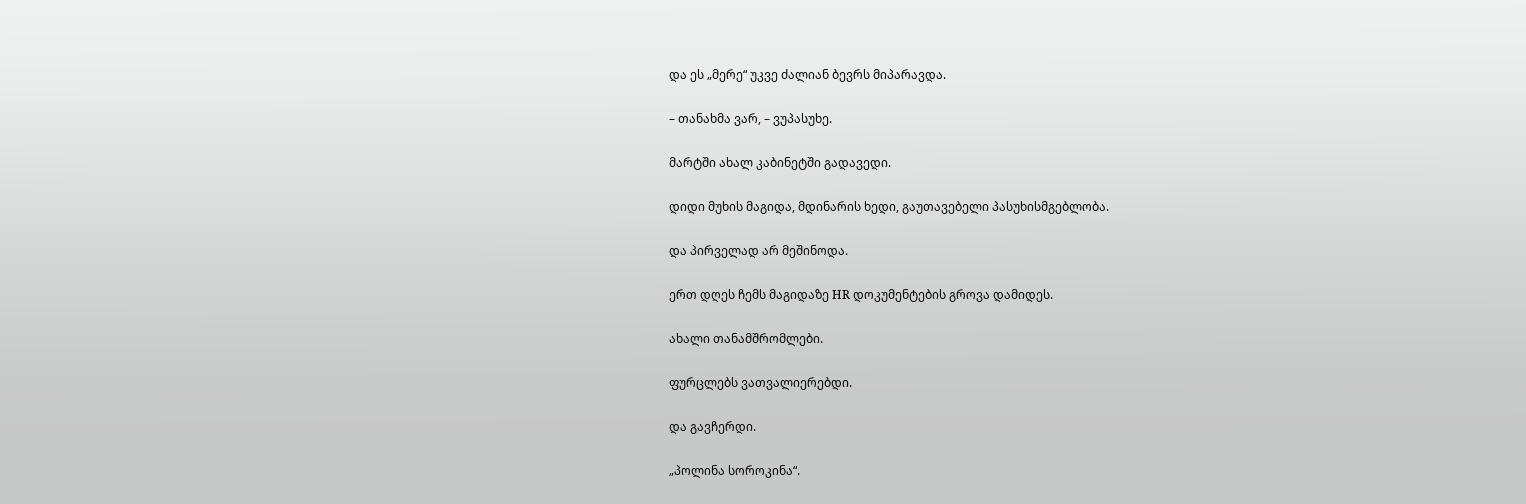და ეს „მერე“ უკვე ძალიან ბევრს მიპარავდა.

– თანახმა ვარ, – ვუპასუხე.

მარტში ახალ კაბინეტში გადავედი.

დიდი მუხის მაგიდა, მდინარის ხედი, გაუთავებელი პასუხისმგებლობა.

და პირველად არ მეშინოდა.

ერთ დღეს ჩემს მაგიდაზე HR დოკუმენტების გროვა დამიდეს.

ახალი თანამშრომლები.

ფურცლებს ვათვალიერებდი.

და გავჩერდი.

„პოლინა სოროკინა“.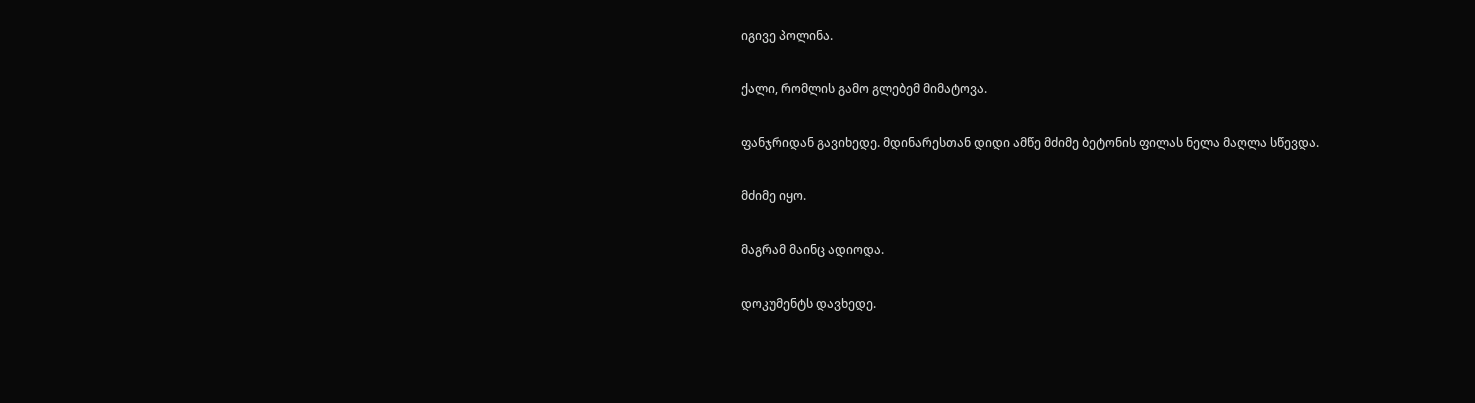იგივე პოლინა.

ქალი, რომლის გამო გლებემ მიმატოვა.

ფანჯრიდან გავიხედე. მდინარესთან დიდი ამწე მძიმე ბეტონის ფილას ნელა მაღლა სწევდა.

მძიმე იყო.

მაგრამ მაინც ადიოდა.

დოკუმენტს დავხედე.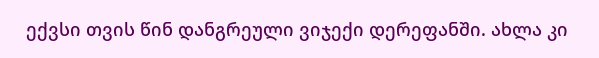ექვსი თვის წინ დანგრეული ვიჯექი დერეფანში. ახლა კი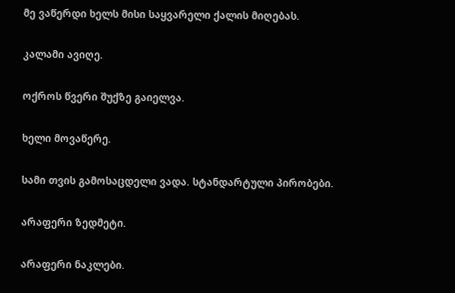მე ვაწერდი ხელს მისი საყვარელი ქალის მიღებას.

კალამი ავიღე.

ოქროს წვერი შუქზე გაიელვა.

ხელი მოვაწერე.

სამი თვის გამოსაცდელი ვადა. სტანდარტული პირობები.

არაფერი ზედმეტი.

არაფერი ნაკლები.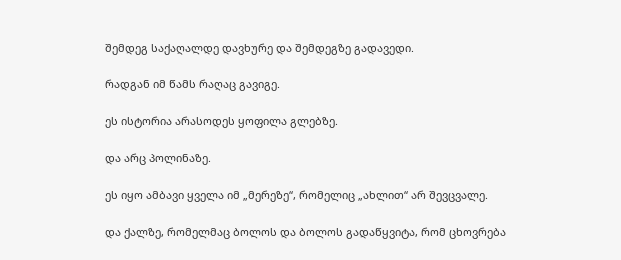შემდეგ საქაღალდე დავხურე და შემდეგზე გადავედი.

რადგან იმ წამს რაღაც გავიგე.

ეს ისტორია არასოდეს ყოფილა გლებზე.

და არც პოლინაზე.

ეს იყო ამბავი ყველა იმ „მერეზე“, რომელიც „ახლით“ არ შევცვალე.

და ქალზე, რომელმაც ბოლოს და ბოლოს გადაწყვიტა, რომ ცხოვრება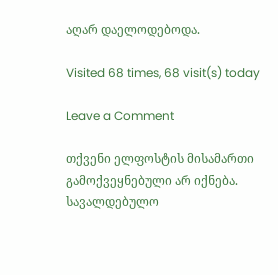აღარ დაელოდებოდა.

Visited 68 times, 68 visit(s) today

Leave a Comment

თქვენი ელფოსტის მისამართი გამოქვეყნებული არ იქნება. სავალდებულო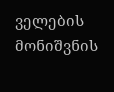ველების მონიშვნის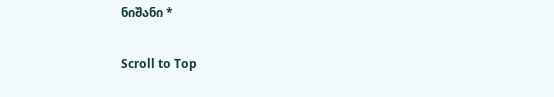ნიშანი *

Scroll to Top